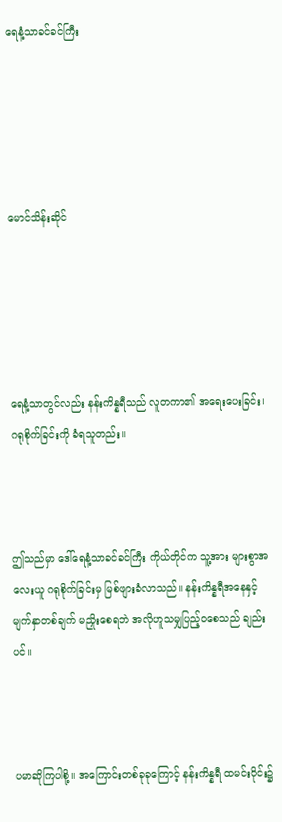ရေနံ့သာခင်ခင်ကြီး





မောင်သိန်းဆိုင်





ရေနံ့သာတွင်လည်း နန်းကိန္နရီသည် လူတကာ၏ အရေးပေးခြင်း၊ ဂရုစိုက်ခြင်းကို ခံရသူတည်း။



ဤသည်မှာ ဒေါ်ရေနံ့သာခင်ခင်ကြီး ကိုယ်တိုင်က သူ့အား များစွာအလေးယူ ဂရုစိုက်ခြင်းမှ မြစ်ဖျားခံလာသည်။ နန်းကိန္နရီအနေနှင့် မျက်နှာတစ်ချက် မညှိုးစေရဘဲ အလိုဟူသမျှပြည့်ဝစေသည် ချည်းပင်။



ပမာဆိုကြပါစို့။ အကြောင်းတစ်ခုခုကြောင့် နန်းကိန္နရီ ထမင်းဝိုင်း၌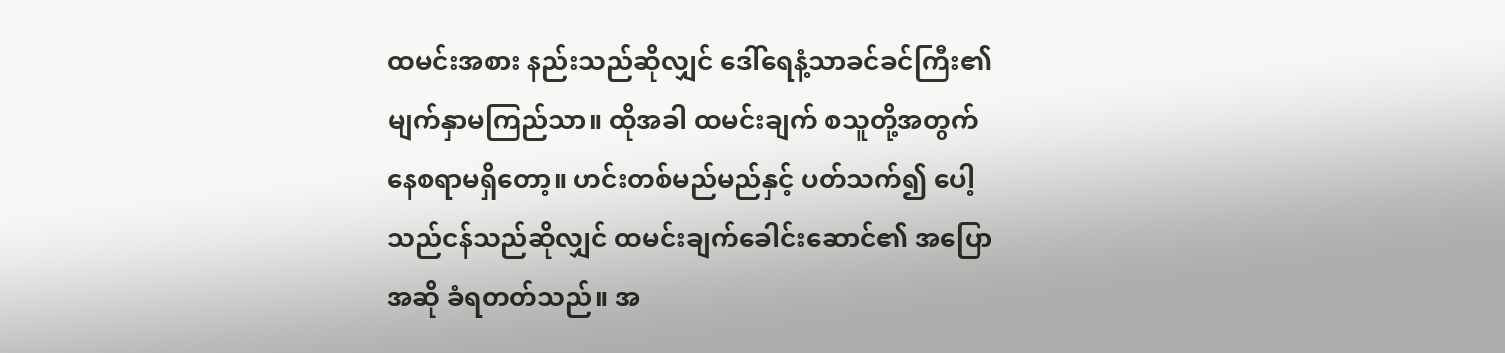ထမင်းအစား နည်းသည်ဆိုလျှင် ဒေါ်ရေနံ့သာခင်ခင်ကြီး၏ မျက်နှာမကြည်သာ။ ထိုအခါ ထမင်းချက် စသူတို့အတွက် နေစရာမရှိတော့။ ဟင်းတစ်မည်မည်နှင့် ပတ်သက်၍ ပေါ့သည်ငန်သည်ဆိုလျှင် ထမင်းချက်ခေါင်းဆောင်၏ အပြောအဆို ခံရတတ်သည်။ အ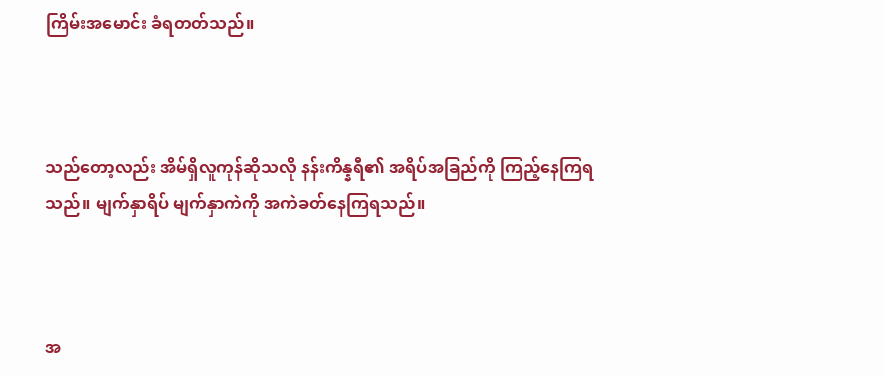ကြိမ်းအမောင်း ခံရတတ်သည်။



သည်တော့လည်း အိမ်ရှိလူကုန်ဆိုသလို နန်းကိန္နရီ၏ အရိပ်အခြည်ကို ကြည့်နေကြရသည်။ မျက်နှာရိပ် မျက်နှာကဲကို အကဲခတ်နေကြရသည်။



အ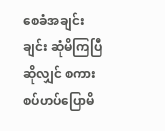စေခံအချင်းချင်း ဆုံမိကြပြီဆိုလျှင် စကားစပ်ဟပ်ပြောမိ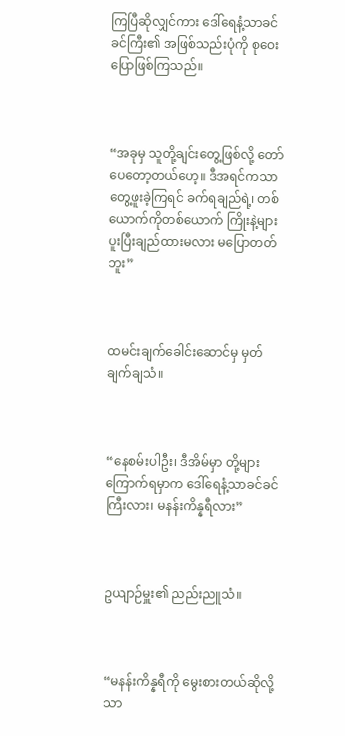ကြပြီဆိုလျှင်ကား ဒေါ်ရေနံ့သာခင်ခင်ကြီး၏ အဖြစ်သည်းပုံကို စုဝေးပြောဖြစ်ကြသည်။



“အခုမှ သူတို့ချင်းတွေ့ဖြစ်လို့ တော်ပေတော့တယ်ဟေ့။ ဒီအရင်ကသာ တွေ့ဖူးခဲ့ကြရင် ခက်ရချည်ရဲ့၊ တစ်ယောက်ကိုတစ်ယောက် ကြိုးနဲ့များပူးပြီးချည်ထားမလား မပြောတတ်ဘူး”



ထမင်းချက်ခေါင်းဆောင်မှ မှတ်ချက်ချသံ။



“နေစမ်းပါဦး၊ ဒီအိမ်မှာ တို့များကြောက်ရမှာက ဒေါ်ရေနံ့သာခင်ခင်ကြီးလား၊ မနန်းကိန္နရီလား”



ဥယျာဉ်မှူး၏ ညည်းညူသံ။



“မနန်းကိန္နရီကို မွေးစားတယ်ဆိုလို့သာ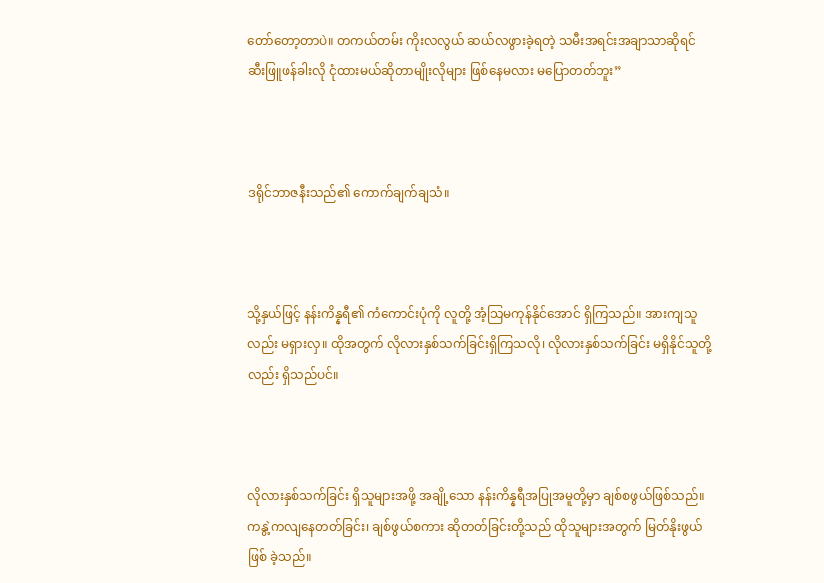တော်တော့တာပဲ။ တကယ်တမ်း ကိုးလလွယ် ဆယ်လဖွားခဲ့ရတဲ့ သမီးအရင်းအချာသာဆိုရင် ဆီးဖြူဖန်ခါးလို ငုံထားမယ်ဆိုတာမျိုးလိုများ ဖြစ်နေမလား မပြောတတ်ဘူး”



ဒရိုင်ဘာဇနီးသည်၏ ကောက်ချက်ချသံ။



သို့နှယ်ဖြင့် နန်းကိန္နရီ၏ ကံကောင်းပုံကို လူတို့ အံ့သြမကုန်နိုင်အောင် ရှိကြသည်။ အားကျသူလည်း မရှားလှ။ ထိုအတွက် လိုလားနှစ်သက်ခြင်းရှိကြသလို၊ လိုလားနှစ်သက်ခြင်း မရှိနိုင်သူတို့လည်း ရှိသည်ပင်။



လိုလားနှစ်သက်ခြင်း ရှိသူများအဖို့ အချို့သော နန်းကိန္နရီအပြုအမူတို့မှာ ချစ်စဖွယ်ဖြစ်သည်။ ကနွဲ့ကလျနေတတ်ခြင်း၊ ချစ်ဖွယ်စကား ဆိုတတ်ခြင်းတို့သည် ထိုသူများအတွက် မြတ်နိုးဖွယ်ဖြစ် ခဲ့သည်။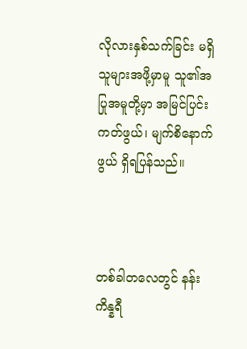လိုလားနှစ်သက်ခြင်း မရှိသူများအဖို့မှာမူ သူ၏အပြုအမူတို့မှာ အမြင်ပြင်းကတ်ဖွယ်၊ မျက်စိနောက်ဖွယ် ရှိရပြန်သည်။



တစ်ခါတလေတွင် နန်းကိန္နရီ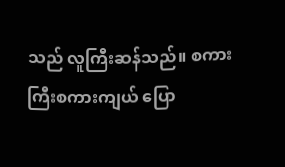သည် လူကြီးဆန်သည်။ စကားကြီးစကားကျယ် ပြော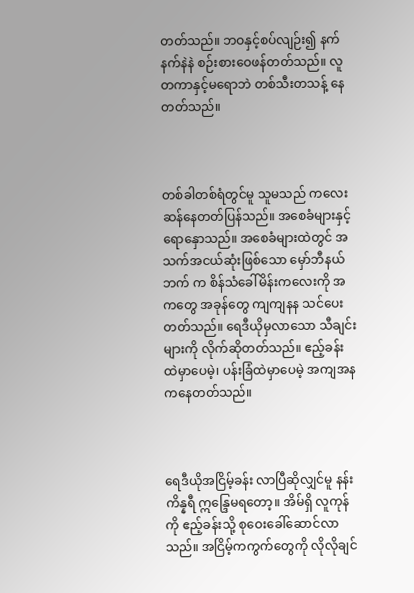တတ်သည်။ ဘဝနှင့်စပ်လျဉ်း၍ နက်နက်နဲနဲ စဉ်းစားဝေဖန်တတ်သည်။ လူတကာနှင့်မရောဘဲ တစ်သီးတသန့် နေတတ်သည်။



တစ်ခါတစ်ရံတွင်မူ သူမသည် ကလေးဆန်နေတတ်ပြန်သည်။ အစေခံများနှင့် ရောနှောသည်။ အစေခံများထဲတွင် အသက်အငယ်ဆုံးဖြစ်သော မှော်ဘီနယ်ဘက် က စိန်သံခေါ်မိန်းကလေးကို အကတွေ အခုန်တွေ ကျကျနန သင်ပေးတတ်သည်။ ရေဒီယိုမှလာသော သီချင်းများကို လိုက်ဆိုတတ်သည်။ ဧည့်ခန်းထဲမှာပေမဲ့၊ ပန်းခြံထဲမှာပေမဲ့ အကျအန ကနေတတ်သည်။



ရေဒီယိုအငြိမ့်ခန်း လာပြီဆိုလျှင်မူ နန်းကိန္နရီ ဣန္ဒြေမရတော့။ အိမ်ရှိ လူကုန်ကို ဧည့်ခန်းသို့ စုဝေးခေါ်ဆောင်လာသည်။ အငြိမ့်ကကွက်တွေကို လိုလိုချင်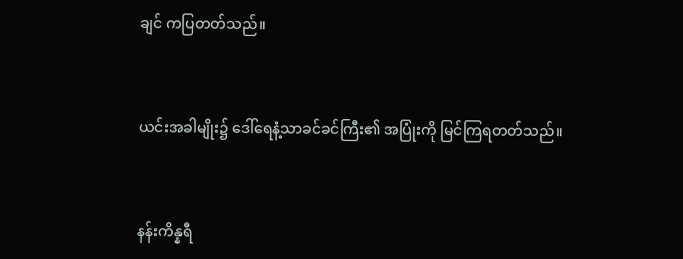ချင် ကပြတတ်သည်။



ယင်းအခါမျိုး၌ ဒေါ်ရေနံ့သာခင်ခင်ကြီး၏ အပြုံးကို မြင်ကြရတတ်သည်။



နန်းကိန္နရီ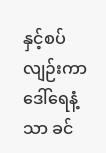နှင့်စပ်လျဉ်းကာ ဒေါ်ရေနံ့သာ ခင်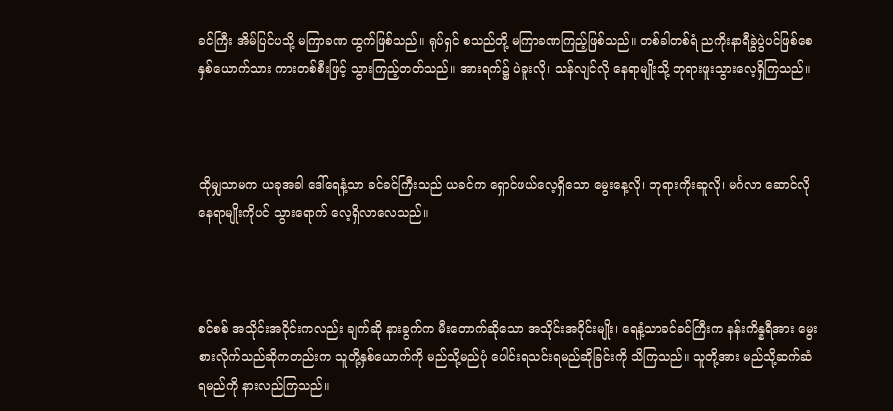ခင်ကြီး အိမ်ပြင်ပသို့ မကြာခဏ ထွက်ဖြစ်သည်။ ရုပ်ရှင် စသည်တို့ မကြာခဏကြည့်ဖြစ်သည်။ တစ်ခါတစ်ရံ ညကိုးနာရီခွဲပွဲပင်ဖြစ်စေ နှစ်ယောက်သား ကားတစ်စီးဖြင့် သွားကြည့်တတ်သည်။ အားရက်၌ ပဲခူးလို၊ သန်လျင်လို နေရာမျိုးသို့ ဘုရားဖူးသွားလေ့ရှိကြသည်။



ထိုမျှသာမက ယခုအခါ ဒေါ်ရေနံ့သာ ခင်ခင်ကြီးသည် ယခင်က ရှောင်ဖယ်လေ့ရှိသော မွေးနေ့လို၊ ဘုရားကိုးဆူလို၊ မင်္ဂလာ ဆောင်လိုနေရာမျိုးကိုပင် သွားရောက် လေ့ရှိလာလေသည်။



စင်စစ် အသိုင်းအဝိုင်းကလည်း ချက်ဆို နားခွက်က မီးတောက်ဆိုသော အသိုင်းအဝိုင်းမျိုး၊ ရေနံ့သာခင်ခင်ကြီးက နန်းကိန္နရီအား မွေးစားလိုက်သည်ဆိုကတည်းက သူတို့နှစ်ယောက်ကို မည်သို့မည်ပုံ ပေါင်းရသင်းရမည်ဆိုခြင်းကို သိကြသည်။ သူတို့အား မည်သို့ဆက်ဆံရမည်ကို နားလည်ကြသည်။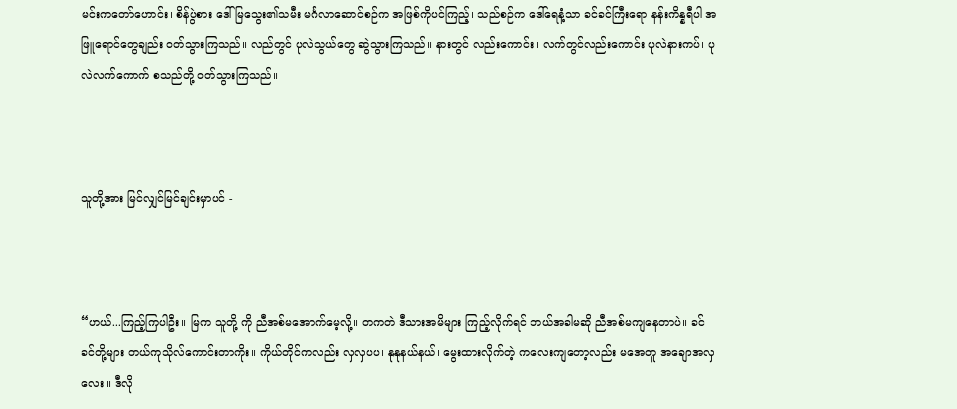မင်းကတော်ဟောင်း၊ စိန်ပွဲစား ဒေါ်မြသွေး၏သမီး မင်္ဂလာဆောင်စဉ်က အဖြစ်ကိုပင်ကြည့်၊ သည်စဉ်က ဒေါ်ရေနံ့သာ ခင်ခင်ကြီးရော နန်းကိန္နရီပါ အဖြူရောင်တွေချည်း ဝတ်သွားကြသည်။ လည်တွင် ပုလဲသွယ်တွေ ဆွဲသွားကြသည်။ နားတွင် လည်းကောင်း၊ လက်တွင်လည်းကောင်း ပုလဲနားကပ်၊ ပုလဲလက်ကောက် စသည်တို့ ဝတ်သွားကြသည်။



သူတို့အား မြင်လျှင်မြင်ချင်းမှာပင် -



“ဟယ်...ကြည့်ကြပါဦး။ မြက သူတို့ ကို ညီအစ်မအောက်မေ့လို့။ တကတဲ ဒီသားအမိများ ကြည့်လိုက်ရင် ဘယ်အခါမဆို ညီအစ်မကျနေတာပဲ။ ခင်ခင်တို့များ တယ်ကုသိုလ်ကောင်းတာကိုး။ ကိုယ်တိုင်ကလည်း လှလှပပ၊ နုနုနယ်နယ်၊ မွေးထားလိုက်တဲ့ ကလေးကျတော့လည်း မအေတူ အချောအလှလေး။ ဒီလို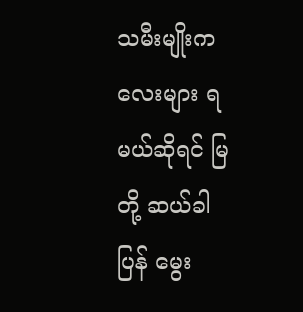သမီးမျိုးကလေးများ ရမယ်ဆိုရင် မြတို့ ဆယ်ခါပြန် မွေး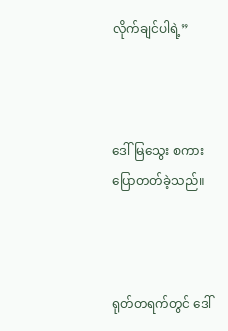လိုက်ချင်ပါရဲ့”



ဒေါ်မြသွေး စကားပြောတတ်ခဲ့သည်။



ရုတ်တရက်တွင် ဒေါ်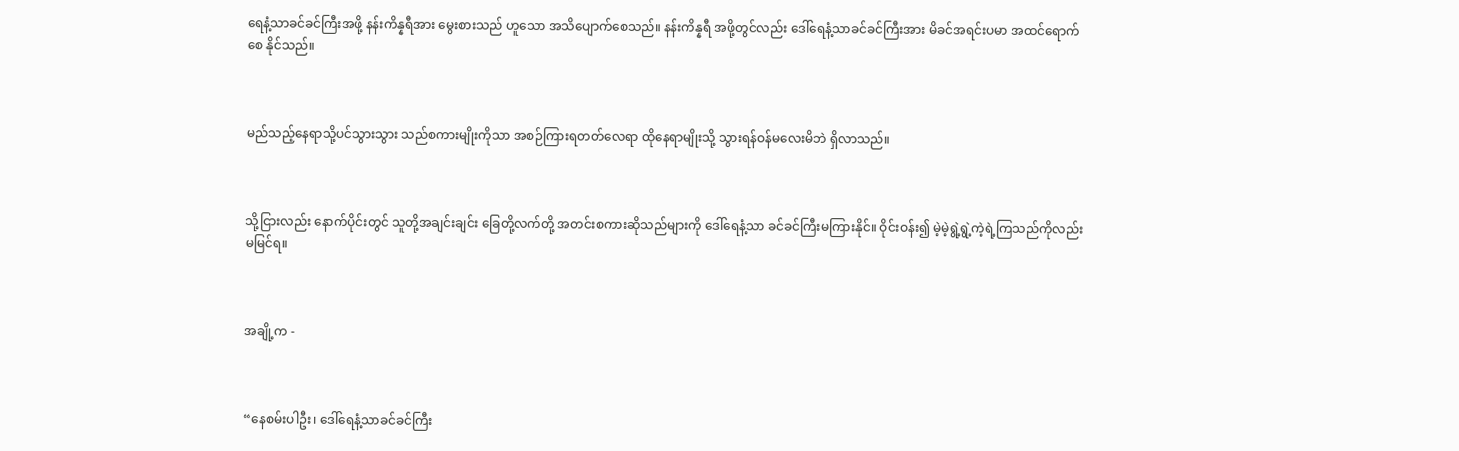ရေနံ့သာခင်ခင်ကြီးအဖို့ နန်းကိန္နရီအား မွေးစားသည် ဟူသော အသိပျောက်စေသည်။ နန်းကိန္နရီ အဖို့တွင်လည်း ဒေါ်ရေနံ့သာခင်ခင်ကြီးအား မိခင်အရင်းပမာ အထင်ရောက်စေ နိုင်သည်။



မည်သည့်နေရာသို့ပင်သွားသွား သည်စကားမျိုးကိုသာ အစဉ်ကြားရတတ်လေရာ ထိုနေရာမျိုးသို့ သွားရန်ဝန်မလေးမိဘဲ ရှိလာသည်။



သို့ငြားလည်း နောက်ပိုင်းတွင် သူတို့အချင်းချင်း ခြေတို့လက်တို့ အတင်းစကားဆိုသည်များကို ဒေါ်ရေနံ့သာ ခင်ခင်ကြီးမကြားနိုင်။ ဝိုင်းဝန်း၍ မဲ့မဲ့ရွဲ့ရွဲ့ကဲ့ရဲ့ကြသည်ကိုလည်း မမြင်ရ။



အချို့က -



“နေစမ်းပါဦး၊ ဒေါ်ရေနံ့သာခင်ခင်ကြီး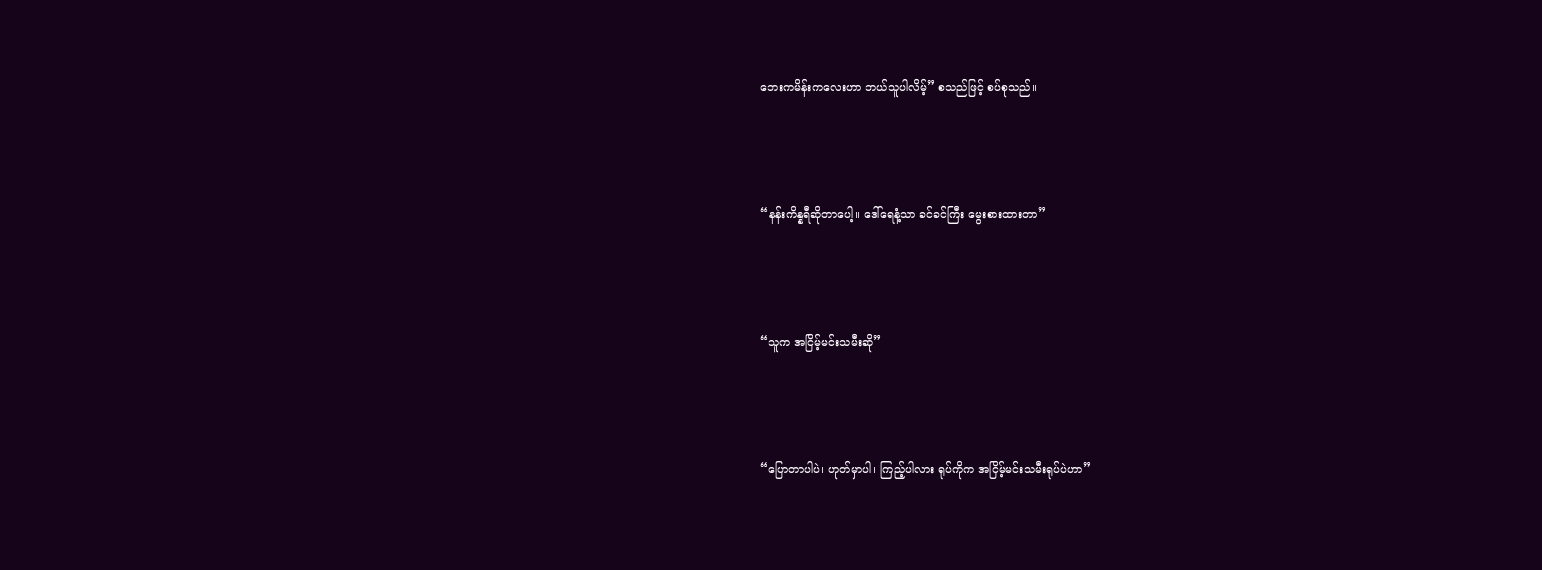ဘေးကမိန်းကလေးဟာ ဘယ်သူပါလိမ့်” စသည်ဖြင့် စပ်စုသည်။



“နန်းကိန္နရီဆိုတာပေါ့။ ဒေါ်ရေနံ့သာ ခင်ခင်ကြီး မွေးစားထားတာ”



“သူက အငြိမ့်မင်းသမီးဆို”



“ပြောတာပါပဲ၊ ဟုတ်မှာပါ၊ ကြည့်ပါလား ရုပ်ကိုက အငြိမ့်မင်းသမီးရုပ်ပဲဟာ”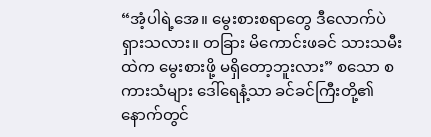“အံ့ပါရဲ့အေ။ မွေးစားစရာတွေ ဒီလောက်ပဲ ရှားသလား။ တခြား မိကောင်းဖခင် သားသမီးထဲက မွေးစားဖို့ မရှိတော့ဘူးလား” စသော စကားသံများ ဒေါ်ရေနံ့သာ ခင်ခင်ကြီးတို့၏ နောက်တွင်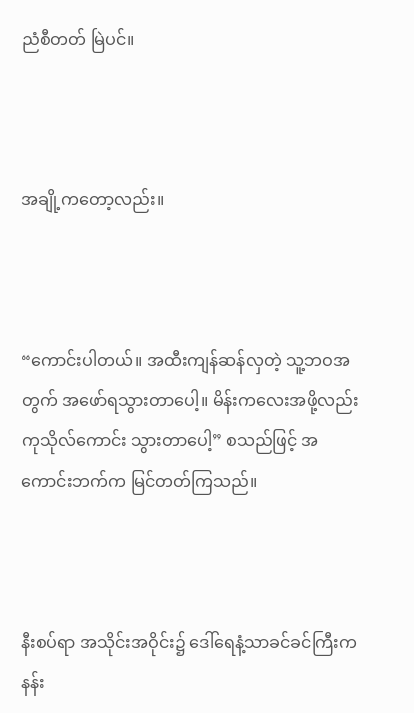ညံစီတတ် မြဲပင်။



အချို့ကတော့လည်း။



“ကောင်းပါတယ်။ အထီးကျန်ဆန်လှတဲ့ သူ့ဘဝအတွက် အဖော်ရသွားတာပေါ့။ မိန်းကလေးအဖို့လည်း ကုသိုလ်ကောင်း သွားတာပေါ့” စသည်ဖြင့် အကောင်းဘက်က မြင်တတ်ကြသည်။



နီးစပ်ရာ အသိုင်းအဝိုင်း၌ ဒေါ်ရေနံ့သာခင်ခင်ကြီးက နန်း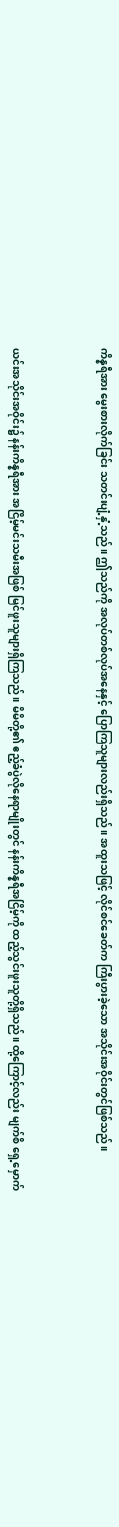ကိန္နရီအား မွေးစားလိုက်ခြင်း သတင်းပျံ့နှံ့သည်။ ဤသည်ကို အလုပ်တစ်လုပ်အနေနှင့် ပြောကြသူများလည်းရှိသည်။ အထူးသဖြင့် လိုင်စင်ခေတ်က ကြီးပွားခဲ့သော အသိုင်းအဝိုင်းတွင်ဖြစ်သည်။



ယင်းအသိုင်းအဝိုင်း၌ နန်းကိန္နရီအား အငြိမ့်မင်းသမီးအဖြစ် မြင်ဖူးသူများရှိကြသည်။ မိမိတို့၏ ဧည့်ခံပွဲလိုနေရာမျိုးတွင် နန်းကိန္နရီအငြိမ့်ကို ထည့်သွင်းဖူးသူတို့ရှိသည်။ ထို့ကြောင့်လည်း မျက်စိ ရှေ့မှောက်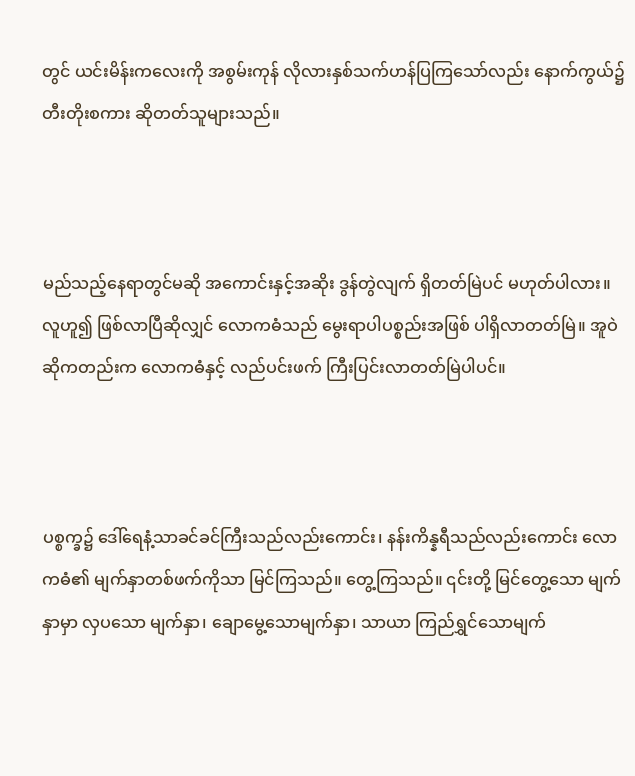တွင် ယင်းမိန်းကလေးကို အစွမ်းကုန် လိုလားနှစ်သက်ဟန်ပြကြသော်လည်း နောက်ကွယ်၌ တီးတိုးစကား ဆိုတတ်သူများသည်။



မည်သည့်နေရာတွင်မဆို အကောင်းနှင့်အဆိုး ဒွန်တွဲလျက် ရှိတတ်မြဲပင် မဟုတ်ပါလား။ လူဟူ၍ ဖြစ်လာပြီဆိုလျှင် လောကဓံသည် မွေးရာပါပစ္စည်းအဖြစ် ပါရှိလာတတ်မြဲ။ အူဝဲဆိုကတည်းက လောကဓံနှင့် လည်ပင်းဖက် ကြီးပြင်းလာတတ်မြဲပါပင်။



ပစ္စက္ခ၌ ဒေါ်ရေနံ့သာခင်ခင်ကြီးသည်လည်းကောင်း၊ နန်းကိန္နရီသည်လည်းကောင်း လောကဓံ၏ မျက်နှာတစ်ဖက်ကိုသာ မြင်ကြသည်။ တွေ့ကြသည်။ ၎င်းတို့ မြင်တွေ့သော မျက်နှာမှာ လှပသော မျက်နှာ၊ ချောမွေ့သောမျက်နှာ၊ သာယာ ကြည်ရွှင်သောမျက်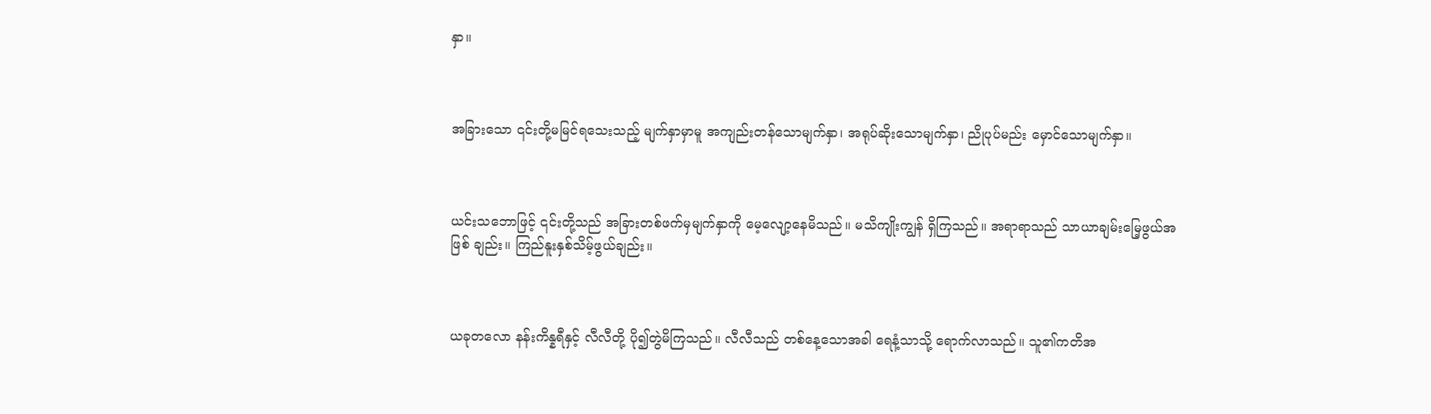နှာ။



အခြားသော ၎င်းတို့မမြင်ရသေးသည့် မျက်နှာမှာမူ အကျည်းတန်သောမျက်နှာ၊ အရုပ်ဆိုးသောမျက်နှာ၊ ညိုပုပ်မည်း မှောင်သောမျက်နှာ။



ယင်းသဘောဖြင့် ၎င်းတို့သည် အခြားတစ်ဖက်မှမျက်နှာကို မေ့လျော့နေမိသည်။ မသိကျိုးကျွန် ရှိကြသည်။ အရာရာသည် သာယာချမ်းမြေ့ဖွယ်အဖြစ် ချည်း။ ကြည်နူးနှစ်သိမ့်ဖွယ်ချည်း။



ယခုတလော နန်းကိန္နရီနှင့် လီလီတို့ ပို၍တွဲမိကြသည်။ လီလီသည် တစ်နေ့သောအခါ ရေနံ့သာသို့ ရောက်လာသည်။ သူ၏ကတိအ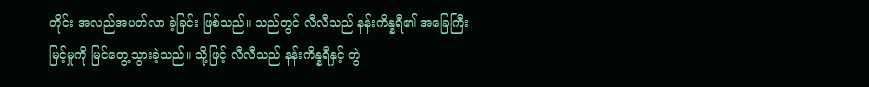တိုင်း အလည်အပတ်လာ ခဲ့ခြင်း ဖြစ်သည်။ သည်တွင် လီလီသည် နန်းကိန္နရီ၏ အခြေကြီးမြင့်မှုကို မြင်တွေ့သွားခဲ့သည်။ သို့ဖြင့် လီလီသည် နန်းကိန္နရီနှင့် တွဲ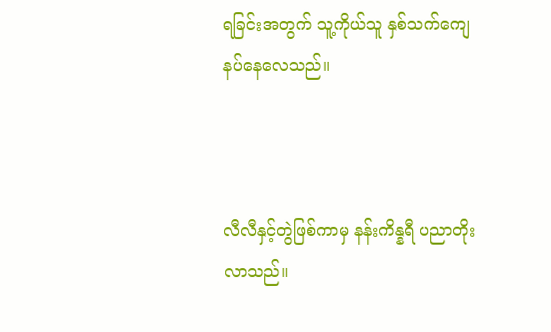ရခြင်းအတွက် သူ့ကိုယ်သူ နှစ်သက်ကျေနပ်နေလေသည်။



လီလီနှင့်တွဲဖြစ်ကာမှ နန်းကိန္နရီ ပညာတိုးလာသည်။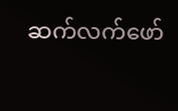ဆက်လက်ဖော်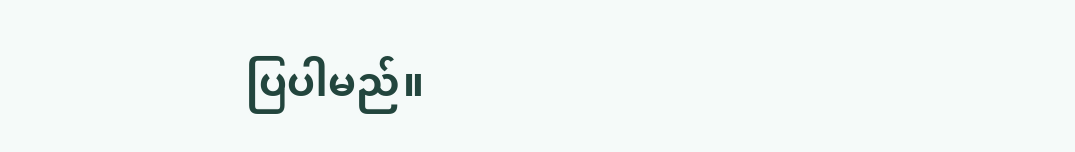ပြပါမည်။